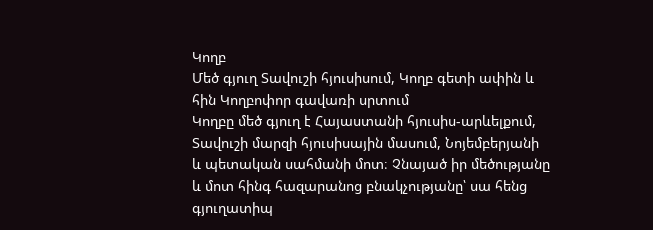Կողբ
Մեծ գյուղ Տավուշի հյուսիսում, Կողբ գետի ափին և հին Կողբոփոր գավառի սրտում
Կողբը մեծ գյուղ է Հայաստանի հյուսիս-արևելքում, Տավուշի մարզի հյուսիսային մասում, Նոյեմբերյանի և պետական սահմանի մոտ։ Չնայած իր մեծությանը և մոտ հինգ հազարանոց բնակչությանը՝ սա հենց գյուղատիպ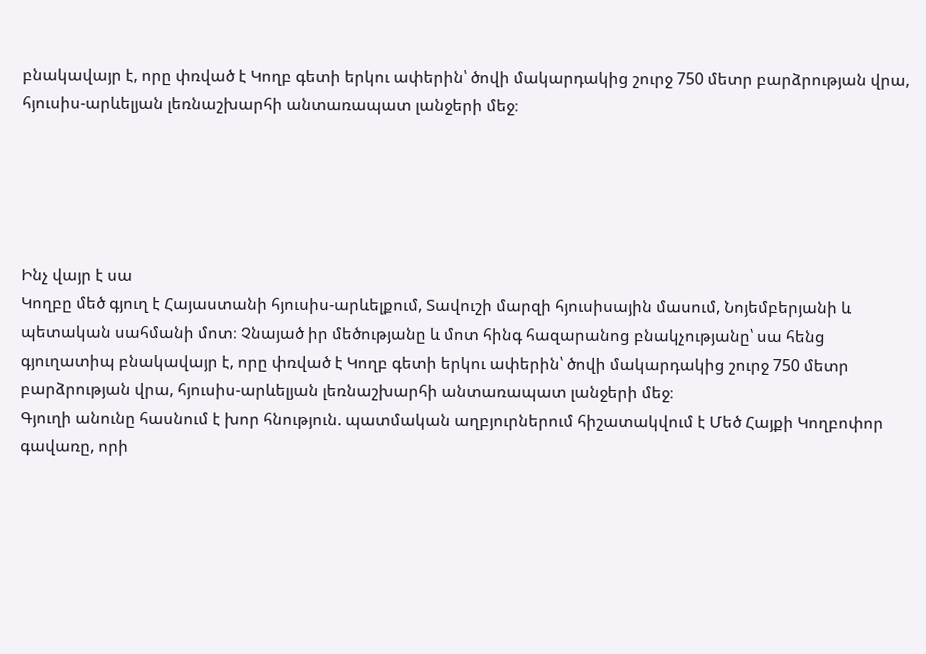բնակավայր է, որը փռված է Կողբ գետի երկու ափերին՝ ծովի մակարդակից շուրջ 750 մետր բարձրության վրա, հյուսիս-արևելյան լեռնաշխարհի անտառապատ լանջերի մեջ։





Ինչ վայր է սա
Կողբը մեծ գյուղ է Հայաստանի հյուսիս-արևելքում, Տավուշի մարզի հյուսիսային մասում, Նոյեմբերյանի և պետական սահմանի մոտ։ Չնայած իր մեծությանը և մոտ հինգ հազարանոց բնակչությանը՝ սա հենց գյուղատիպ բնակավայր է, որը փռված է Կողբ գետի երկու ափերին՝ ծովի մակարդակից շուրջ 750 մետր բարձրության վրա, հյուսիս-արևելյան լեռնաշխարհի անտառապատ լանջերի մեջ։
Գյուղի անունը հասնում է խոր հնություն. պատմական աղբյուրներում հիշատակվում է Մեծ Հայքի Կողբոփոր գավառը, որի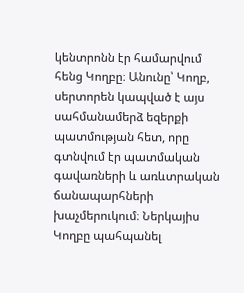կենտրոնն էր համարվում հենց Կողբը։ Անունը՝ Կողբ, սերտորեն կապված է այս սահմանամերձ եզերքի պատմության հետ, որը գտնվում էր պատմական գավառների և առևտրական ճանապարհների խաչմերուկում։ Ներկայիս Կողբը պահպանել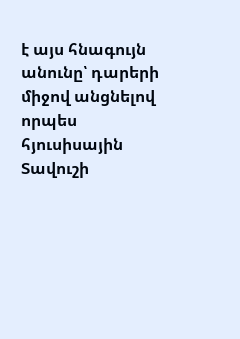է այս հնագույն անունը՝ դարերի միջով անցնելով որպես հյուսիսային Տավուշի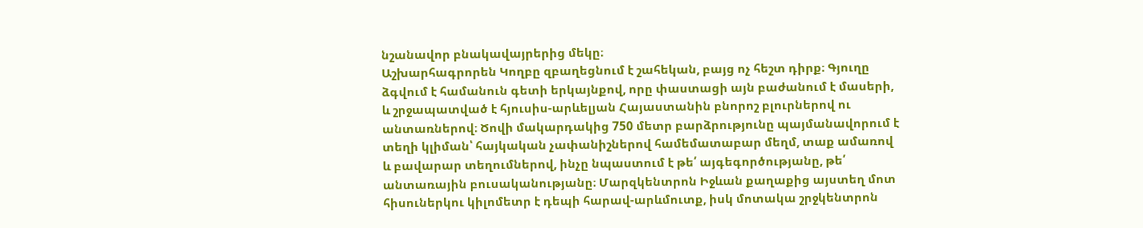նշանավոր բնակավայրերից մեկը։
Աշխարհագրորեն Կողբը զբաղեցնում է շահեկան, բայց ոչ հեշտ դիրք։ Գյուղը ձգվում է համանուն գետի երկայնքով, որը փաստացի այն բաժանում է մասերի, և շրջապատված է հյուսիս-արևելյան Հայաստանին բնորոշ բլուրներով ու անտառներով։ Ծովի մակարդակից 750 մետր բարձրությունը պայմանավորում է տեղի կլիման՝ հայկական չափանիշներով համեմատաբար մեղմ, տաք ամառով և բավարար տեղումներով, ինչը նպաստում է թե՛ այգեգործությանը, թե՛ անտառային բուսականությանը։ Մարզկենտրոն Իջևան քաղաքից այստեղ մոտ հիսուներկու կիլոմետր է դեպի հարավ-արևմուտք, իսկ մոտակա շրջկենտրոն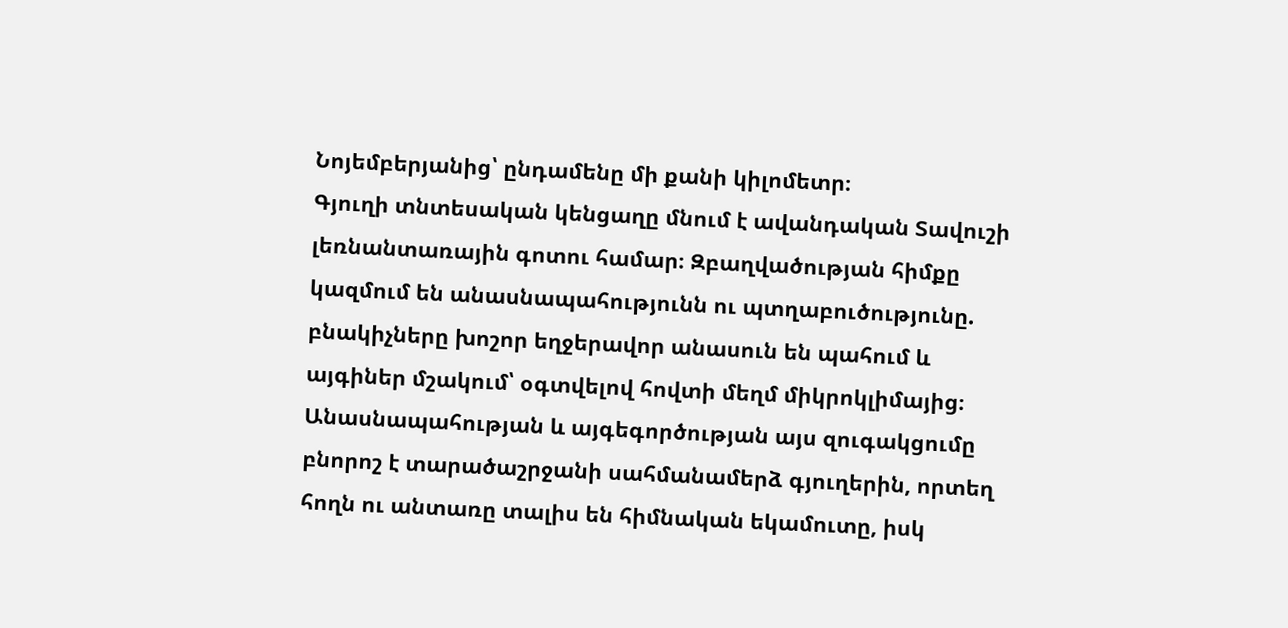Նոյեմբերյանից՝ ընդամենը մի քանի կիլոմետր։
Գյուղի տնտեսական կենցաղը մնում է ավանդական Տավուշի լեռնանտառային գոտու համար։ Զբաղվածության հիմքը կազմում են անասնապահությունն ու պտղաբուծությունը. բնակիչները խոշոր եղջերավոր անասուն են պահում և այգիներ մշակում՝ օգտվելով հովտի մեղմ միկրոկլիմայից։ Անասնապահության և այգեգործության այս զուգակցումը բնորոշ է տարածաշրջանի սահմանամերձ գյուղերին, որտեղ հողն ու անտառը տալիս են հիմնական եկամուտը, իսկ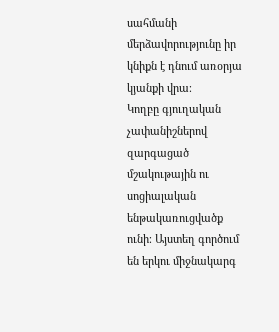սահմանի մերձավորությունը իր կնիքն է դնում առօրյա կյանքի վրա։
Կողբը գյուղական չափանիշներով զարգացած մշակութային ու սոցիալական ենթակառուցվածք ունի։ Այստեղ գործում են երկու միջնակարգ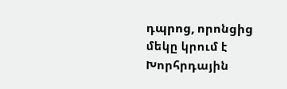դպրոց, որոնցից մեկը կրում է Խորհրդային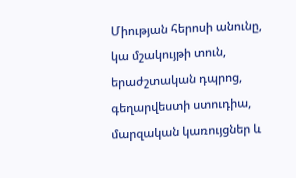Միության հերոսի անունը, կա մշակույթի տուն, երաժշտական դպրոց, գեղարվեստի ստուդիա, մարզական կառույցներ և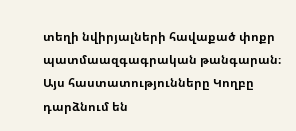տեղի նվիրյալների հավաքած փոքր պատմաազգագրական թանգարան։ Այս հաստատությունները Կողբը դարձնում են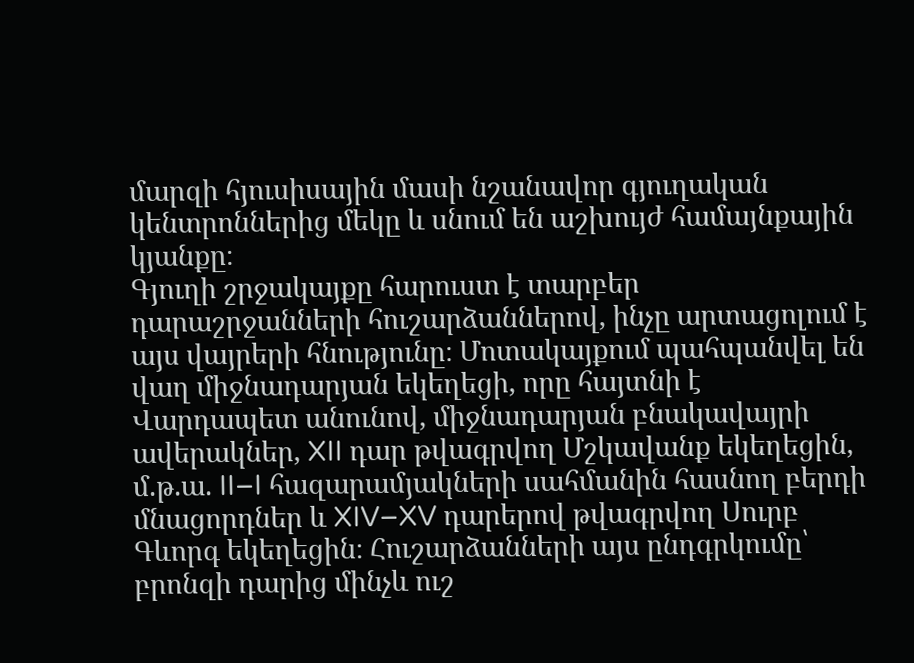մարզի հյուսիսային մասի նշանավոր գյուղական կենտրոններից մեկը և սնում են աշխույժ համայնքային կյանքը։
Գյուղի շրջակայքը հարուստ է տարբեր դարաշրջանների հուշարձաններով, ինչը արտացոլում է այս վայրերի հնությունը։ Մոտակայքում պահպանվել են վաղ միջնադարյան եկեղեցի, որը հայտնի է Վարդապետ անունով, միջնադարյան բնակավայրի ավերակներ, XII դար թվագրվող Մշկավանք եկեղեցին, մ.թ.ա. II–I հազարամյակների սահմանին հասնող բերդի մնացորդներ և XIV–XV դարերով թվագրվող Սուրբ Գևորգ եկեղեցին։ Հուշարձանների այս ընդգրկումը՝ բրոնզի դարից մինչև ուշ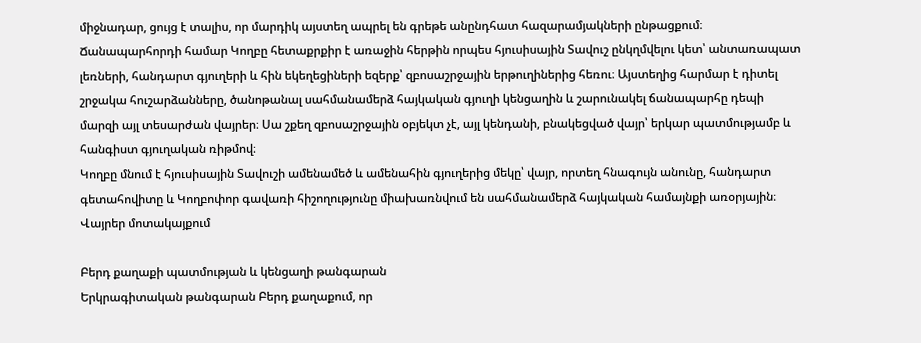միջնադար, ցույց է տալիս, որ մարդիկ այստեղ ապրել են գրեթե անընդհատ հազարամյակների ընթացքում։
Ճանապարհորդի համար Կողբը հետաքրքիր է առաջին հերթին որպես հյուսիսային Տավուշ ընկղմվելու կետ՝ անտառապատ լեռների, հանդարտ գյուղերի և հին եկեղեցիների եզերք՝ զբոսաշրջային երթուղիներից հեռու։ Այստեղից հարմար է դիտել շրջակա հուշարձանները, ծանոթանալ սահմանամերձ հայկական գյուղի կենցաղին և շարունակել ճանապարհը դեպի մարզի այլ տեսարժան վայրեր։ Սա շքեղ զբոսաշրջային օբյեկտ չէ, այլ կենդանի, բնակեցված վայր՝ երկար պատմությամբ և հանգիստ գյուղական ռիթմով։
Կողբը մնում է հյուսիսային Տավուշի ամենամեծ և ամենահին գյուղերից մեկը՝ վայր, որտեղ հնագույն անունը, հանդարտ գետահովիտը և Կողբոփոր գավառի հիշողությունը միախառնվում են սահմանամերձ հայկական համայնքի առօրյային։
Վայրեր մոտակայքում

Բերդ քաղաքի պատմության և կենցաղի թանգարան
Երկրագիտական թանգարան Բերդ քաղաքում, որ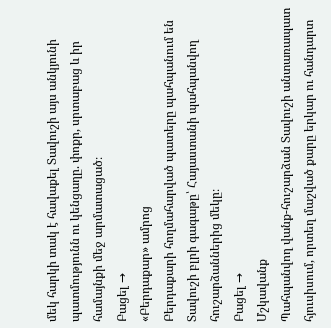մեկ հարկի տակ է հավաքել Տավուշի այս անկյունի պատմությունն ու կենցաղը. փոքր, սրտաբաց և իր համայնքի մեջ արմատացած։
Բացել →
«Բերդաքար» ամրոց
Բերդաքարի հողմահարված պատերը պահպանում են Տավուշի բլրի գագաթը՝ Հայաստանի պահպանվող հուշարձաններից մեկը։
Բացել →
Մշկավանք
Պահպանվող վանք-հուշարձան Տավուշի անտառապատ հյուսիսում, որտեղ մաշված քարը երկար ու հանդարտ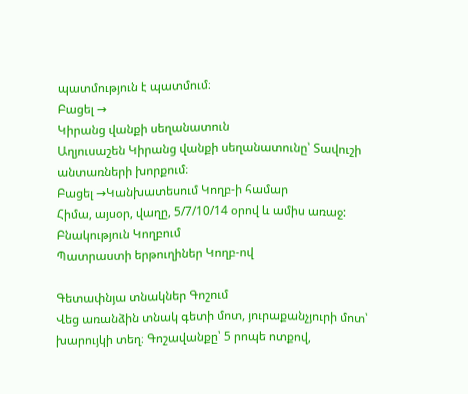պատմություն է պատմում։
Բացել →
Կիրանց վանքի սեղանատուն
Աղյուսաշեն Կիրանց վանքի սեղանատունը՝ Տավուշի անտառների խորքում։
Բացել →Կանխատեսում Կողբ-ի համար
Հիմա, այսօր, վաղը, 5/7/10/14 օրով և ամիս առաջ:
Բնակություն Կողբում
Պատրաստի երթուղիներ Կողբ-ով

Գետափնյա տնակներ Գոշում
Վեց առանձին տնակ գետի մոտ, յուրաքանչյուրի մոտ՝ խարույկի տեղ։ Գոշավանքը՝ 5 րոպե ոտքով,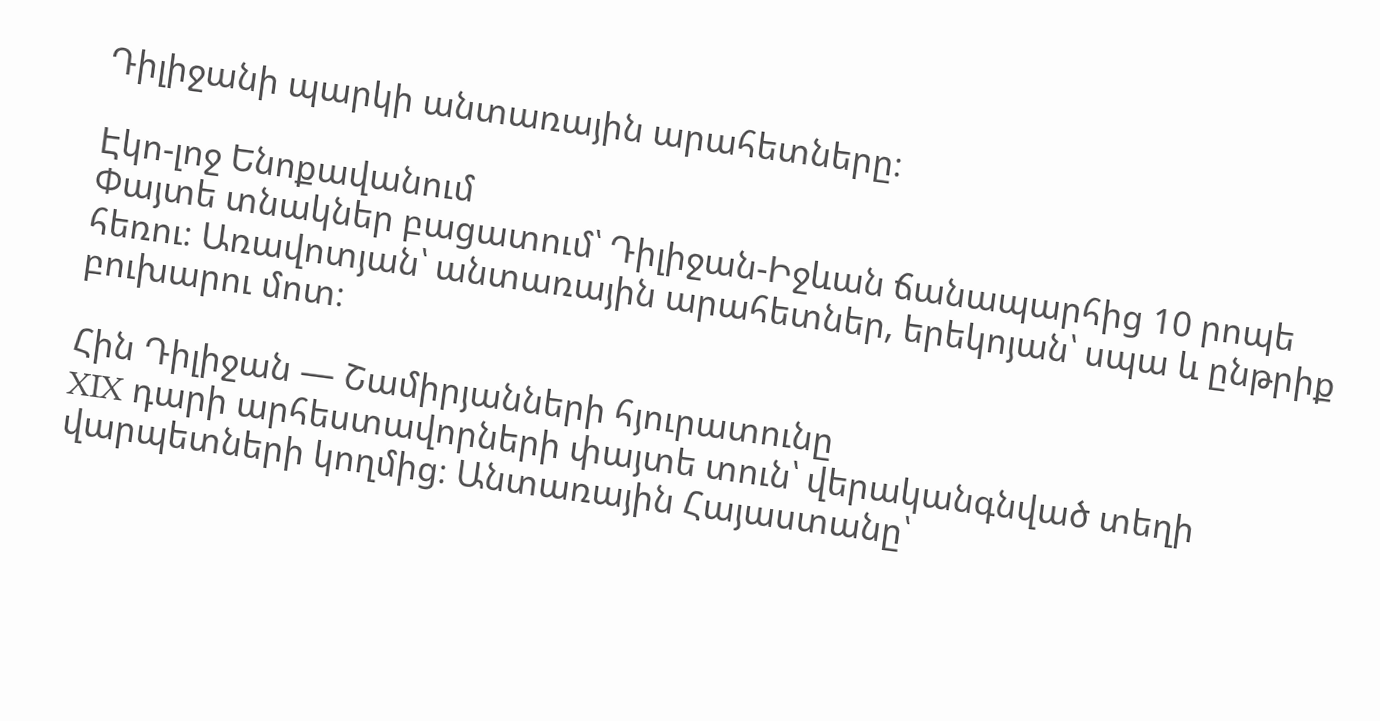Դիլիջանի պարկի անտառային արահետները։

Էկո-լոջ Ենոքավանում
Փայտե տնակներ բացատում՝ Դիլիջան-Իջևան ճանապարհից 10 րոպե հեռու։ Առավոտյան՝ անտառային արահետներ, երեկոյան՝ սպա և ընթրիք բուխարու մոտ։

Հին Դիլիջան — Շամիրյանների հյուրատունը
XIX դարի արհեստավորների փայտե տուն՝ վերականգնված տեղի վարպետների կողմից։ Անտառային Հայաստանը՝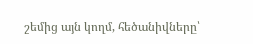շեմից այն կողմ, հեծանիվները՝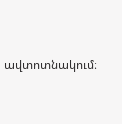ավտոտնակում։